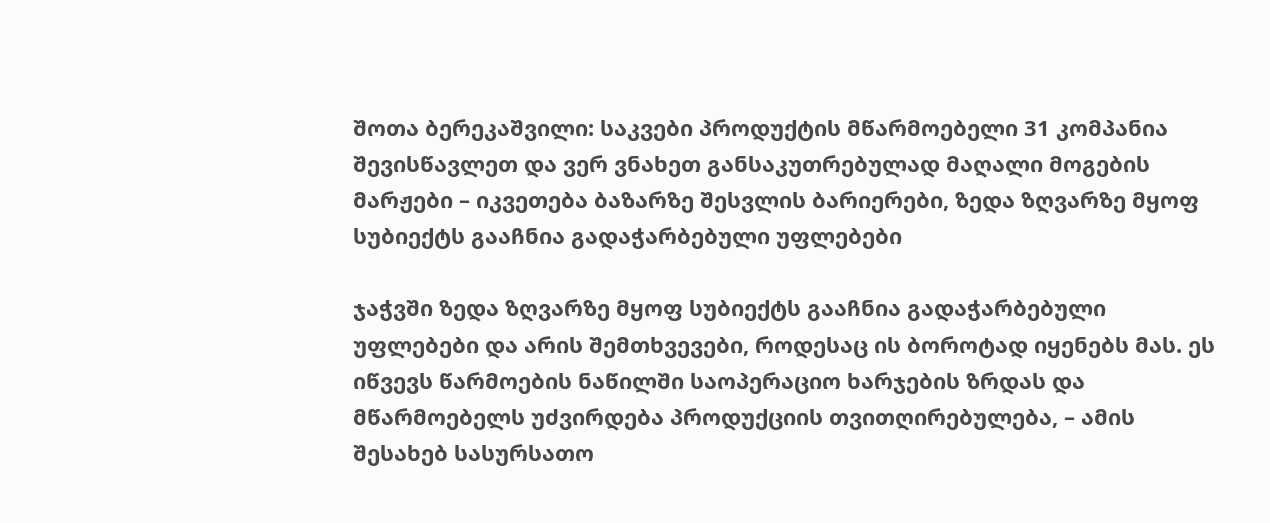შოთა ბერეკაშვილი: საკვები პროდუქტის მწარმოებელი 31 კომპანია შევისწავლეთ და ვერ ვნახეთ განსაკუთრებულად მაღალი მოგების მარჟები – იკვეთება ბაზარზე შესვლის ბარიერები, ზედა ზღვარზე მყოფ სუბიექტს გააჩნია გადაჭარბებული უფლებები

ჯაჭვში ზედა ზღვარზე მყოფ სუბიექტს გააჩნია გადაჭარბებული უფლებები და არის შემთხვევები, როდესაც ის ბოროტად იყენებს მას. ეს იწვევს წარმოების ნაწილში საოპერაციო ხარჯების ზრდას და მწარმოებელს უძვირდება პროდუქციის თვითღირებულება, – ამის შესახებ სასურსათო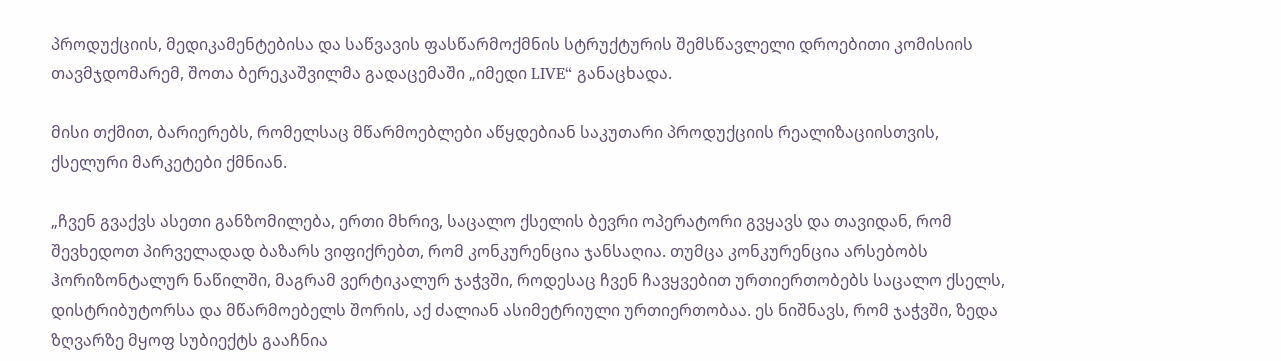პროდუქციის, მედიკამენტებისა და საწვავის ფასწარმოქმნის სტრუქტურის შემსწავლელი დროებითი კომისიის თავმჯდომარემ, შოთა ბერეკაშვილმა გადაცემაში „იმედი LIVE“ განაცხადა.

მისი თქმით, ბარიერებს, რომელსაც მწარმოებლები აწყდებიან საკუთარი პროდუქციის რეალიზაციისთვის, ქსელური მარკეტები ქმნიან.

„ჩვენ გვაქვს ასეთი განზომილება, ერთი მხრივ, საცალო ქსელის ბევრი ოპერატორი გვყავს და თავიდან, რომ შევხედოთ პირველადად ბაზარს ვიფიქრებთ, რომ კონკურენცია ჯანსაღია. თუმცა კონკურენცია არსებობს ჰორიზონტალურ ნაწილში, მაგრამ ვერტიკალურ ჯაჭვში, როდესაც ჩვენ ჩავყვებით ურთიერთობებს საცალო ქსელს, დისტრიბუტორსა და მწარმოებელს შორის, აქ ძალიან ასიმეტრიული ურთიერთობაა. ეს ნიშნავს, რომ ჯაჭვში, ზედა ზღვარზე მყოფ სუბიექტს გააჩნია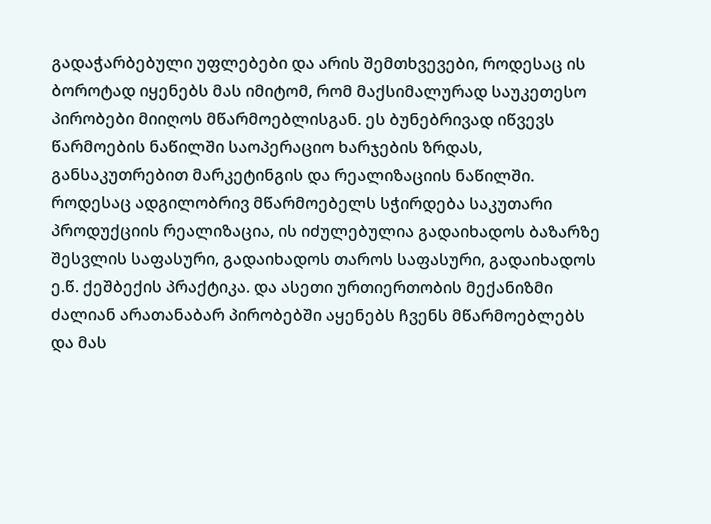გადაჭარბებული უფლებები და არის შემთხვევები, როდესაც ის ბოროტად იყენებს მას იმიტომ, რომ მაქსიმალურად საუკეთესო პირობები მიიღოს მწარმოებლისგან. ეს ბუნებრივად იწვევს წარმოების ნაწილში საოპერაციო ხარჯების ზრდას, განსაკუთრებით მარკეტინგის და რეალიზაციის ნაწილში. როდესაც ადგილობრივ მწარმოებელს სჭირდება საკუთარი პროდუქციის რეალიზაცია, ის იძულებულია გადაიხადოს ბაზარზე შესვლის საფასური, გადაიხადოს თაროს საფასური, გადაიხადოს ე.წ. ქეშბექის პრაქტიკა. და ასეთი ურთიერთობის მექანიზმი ძალიან არათანაბარ პირობებში აყენებს ჩვენს მწარმოებლებს და მას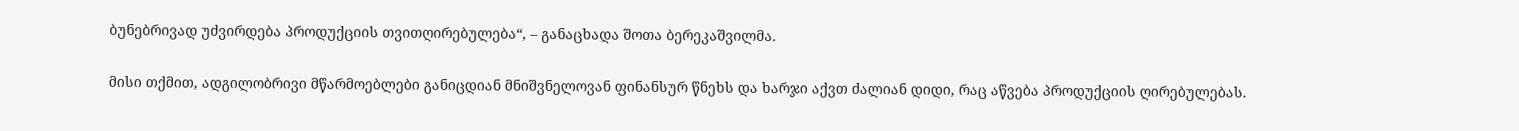ბუნებრივად უძვირდება პროდუქციის თვითღირებულება“, – განაცხადა შოთა ბერეკაშვილმა.

მისი თქმით, ადგილობრივი მწარმოებლები განიცდიან მნიშვნელოვან ფინანსურ წნეხს და ხარჯი აქვთ ძალიან დიდი, რაც აწვება პროდუქციის ღირებულებას.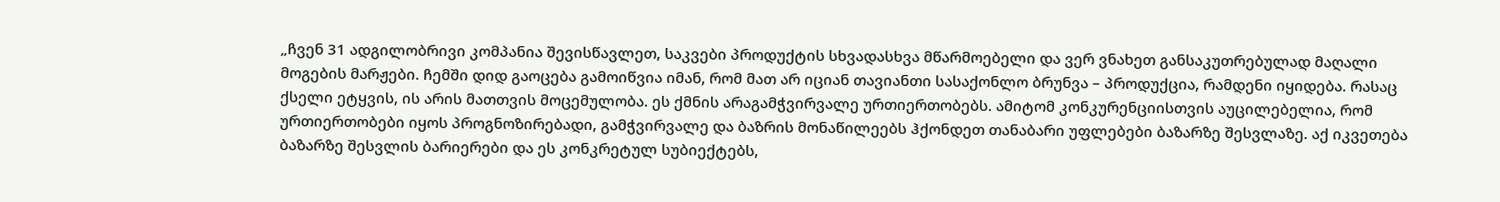„ჩვენ 31 ადგილობრივი კომპანია შევისწავლეთ, საკვები პროდუქტის სხვადასხვა მწარმოებელი და ვერ ვნახეთ განსაკუთრებულად მაღალი მოგების მარჟები. ჩემში დიდ გაოცება გამოიწვია იმან, რომ მათ არ იციან თავიანთი სასაქონლო ბრუნვა – პროდუქცია, რამდენი იყიდება. რასაც ქსელი ეტყვის, ის არის მათთვის მოცემულობა. ეს ქმნის არაგამჭვირვალე ურთიერთობებს. ამიტომ კონკურენციისთვის აუცილებელია, რომ ურთიერთობები იყოს პროგნოზირებადი, გამჭვირვალე და ბაზრის მონაწილეებს ჰქონდეთ თანაბარი უფლებები ბაზარზე შესვლაზე. აქ იკვეთება ბაზარზე შესვლის ბარიერები და ეს კონკრეტულ სუბიექტებს,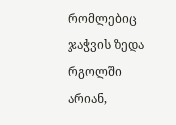რომლებიც ჯაჭვის ზედა რგოლში არიან,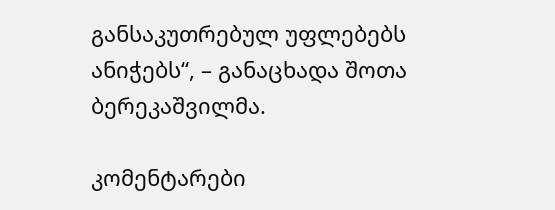განსაკუთრებულ უფლებებს ანიჭებს“, – განაცხადა შოთა ბერეკაშვილმა.

კომენტარები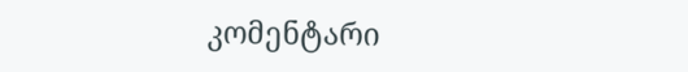კომენტარი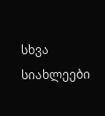სხვა სიახლეები